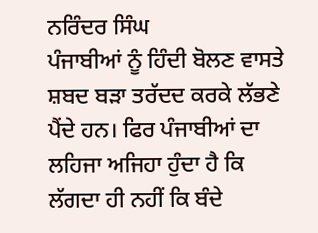ਨਰਿੰਦਰ ਸਿੰਘ
ਪੰਜਾਬੀਆਂ ਨੂੰ ਹਿੰਦੀ ਬੋਲਣ ਵਾਸਤੇ ਸ਼ਬਦ ਬੜਾ ਤਰੱਦਦ ਕਰਕੇ ਲੱਭਣੇ ਪੈਂਦੇ ਹਨ। ਫਿਰ ਪੰਜਾਬੀਆਂ ਦਾ ਲਹਿਜਾ ਅਜਿਹਾ ਹੁੰਦਾ ਹੈ ਕਿ ਲੱਗਦਾ ਹੀ ਨਹੀਂ ਕਿ ਬੰਦੇ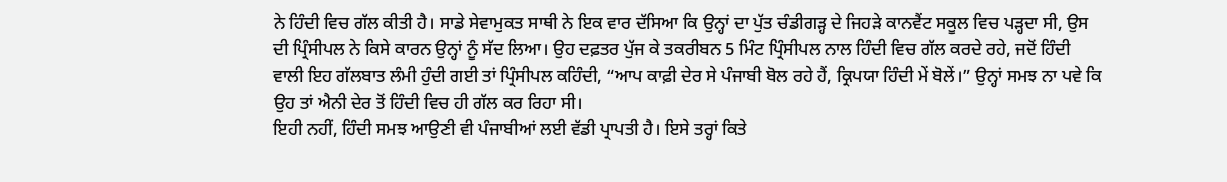ਨੇ ਹਿੰਦੀ ਵਿਚ ਗੱਲ ਕੀਤੀ ਹੈ। ਸਾਡੇ ਸੇਵਾਮੁਕਤ ਸਾਥੀ ਨੇ ਇਕ ਵਾਰ ਦੱਸਿਆ ਕਿ ਉਨ੍ਹਾਂ ਦਾ ਪੁੱਤ ਚੰਡੀਗੜ੍ਹ ਦੇ ਜਿਹੜੇ ਕਾਨਵੈਂਟ ਸਕੂਲ ਵਿਚ ਪੜ੍ਹਦਾ ਸੀ, ਉਸ ਦੀ ਪ੍ਰਿੰਸੀਪਲ ਨੇ ਕਿਸੇ ਕਾਰਨ ਉਨ੍ਹਾਂ ਨੂੰ ਸੱਦ ਲਿਆ। ਉਹ ਦਫ਼ਤਰ ਪੁੱਜ ਕੇ ਤਕਰੀਬਨ 5 ਮਿੰਟ ਪ੍ਰਿੰਸੀਪਲ ਨਾਲ ਹਿੰਦੀ ਵਿਚ ਗੱਲ ਕਰਦੇ ਰਹੇ, ਜਦੋਂ ਹਿੰਦੀ ਵਾਲੀ ਇਹ ਗੱਲਬਾਤ ਲੰਮੀ ਹੁੰਦੀ ਗਈ ਤਾਂ ਪ੍ਰਿੰਸੀਪਲ ਕਹਿੰਦੀ, “ਆਪ ਕਾਫ਼ੀ ਦੇਰ ਸੇ ਪੰਜਾਬੀ ਬੋਲ ਰਹੇ ਹੈਂ, ਕ੍ਰਿਪਯਾ ਹਿੰਦੀ ਮੇਂ ਬੋਲੇਂ।” ਉਨ੍ਹਾਂ ਸਮਝ ਨਾ ਪਵੇ ਕਿ ਉਹ ਤਾਂ ਐਨੀ ਦੇਰ ਤੋਂ ਹਿੰਦੀ ਵਿਚ ਹੀ ਗੱਲ ਕਰ ਰਿਹਾ ਸੀ।
ਇਹੀ ਨਹੀਂ, ਹਿੰਦੀ ਸਮਝ ਆਉਣੀ ਵੀ ਪੰਜਾਬੀਆਂ ਲਈ ਵੱਡੀ ਪ੍ਰਾਪਤੀ ਹੈ। ਇਸੇ ਤਰ੍ਹਾਂ ਕਿਤੇ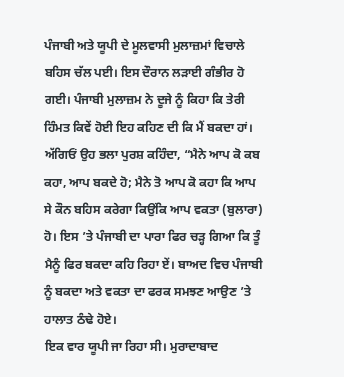ਪੰਜਾਬੀ ਅਤੇ ਯੂਪੀ ਦੇ ਮੂਲਵਾਸੀ ਮੁਲਾਜ਼ਮਾਂ ਵਿਚਾਲੇ ਬਹਿਸ ਚੱਲ ਪਈ। ਇਸ ਦੌਰਾਨ ਲੜਾਈ ਗੰਭੀਰ ਹੋ ਗਈ। ਪੰਜਾਬੀ ਮੁਲਾਜ਼ਮ ਨੇ ਦੂਜੇ ਨੂੰ ਕਿਹਾ ਕਿ ਤੇਰੀ ਹਿੰਮਤ ਕਿਵੇਂ ਹੋਈ ਇਹ ਕਹਿਣ ਦੀ ਕਿ ਮੈਂ ਬਕਦਾ ਹਾਂ। ਅੱਗਿਓਂ ਉਹ ਭਲਾ ਪੁਰਸ਼ ਕਹਿੰਦਾ, “ਮੈਨੇ ਆਪ ਕੋ ਕਬ ਕਹਾ, ਆਪ ਬਕਦੇ ਹੋ; ਮੈਨੇ ਤੋ ਆਪ ਕੋ ਕਹਾ ਕਿ ਆਪ ਸੇ ਕੌਨ ਬਹਿਸ ਕਰੇਗਾ ਕਿਉਂਕਿ ਆਪ ਵਕਤਾ (ਬੁਲਾਰਾ) ਹੋ। ਇਸ ’ਤੇ ਪੰਜਾਬੀ ਦਾ ਪਾਰਾ ਫਿਰ ਚੜ੍ਹ ਗਿਆ ਕਿ ਤੂੰ ਮੈਨੂੰ ਫਿਰ ਬਕਦਾ ਕਹਿ ਰਿਹਾ ਏਂ। ਬਾਅਦ ਵਿਚ ਪੰਜਾਬੀ ਨੂੰ ਬਕਦਾ ਅਤੇ ਵਕਤਾ ਦਾ ਫਰਕ ਸਮਝਣ ਆਉਣ ’ਤੇ ਹਾਲਾਤ ਠੰਢੇ ਹੋਏ।
ਇਕ ਵਾਰ ਯੂਪੀ ਜਾ ਰਿਹਾ ਸੀ। ਮੁਰਾਦਾਬਾਦ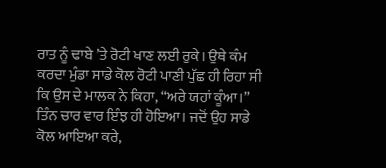ਰਾਤ ਨੂੰ ਢਾਬੇ ’ਤੇ ਰੋਟੀ ਖਾਣ ਲਈ ਰੁਕੇ। ਉਥੇ ਕੰਮ ਕਰਦਾ ਮੁੰਡਾ ਸਾਡੇ ਕੋਲ ਰੋਟੀ ਪਾਣੀ ਪੁੱਛ ਹੀ ਰਿਹਾ ਸੀ ਕਿ ਉਸ ਦੇ ਮਾਲਕ ਨੇ ਕਿਹਾ, “ਅਰੇ ਯਹਾਂ ਕੂੰਆ।” ਤਿੰਨ ਚਾਰ ਵਾਰ ਇੰਝ ਹੀ ਹੋਇਆ। ਜਦੋਂ ਉਹ ਸਾਡੇ ਕੋਲ ਆਇਆ ਕਰੇ,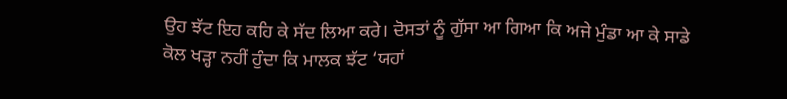ਉਹ ਝੱਟ ਇਹ ਕਹਿ ਕੇ ਸੱਦ ਲਿਆ ਕਰੇ। ਦੋਸਤਾਂ ਨੂੰ ਗੁੱਸਾ ਆ ਗਿਆ ਕਿ ਅਜੇ ਮੁੰਡਾ ਆ ਕੇ ਸਾਡੇ ਕੋਲ ਖੜ੍ਹਾ ਨਹੀਂ ਹੁੰਦਾ ਕਿ ਮਾਲਕ ਝੱਟ ‘ਯਹਾਂ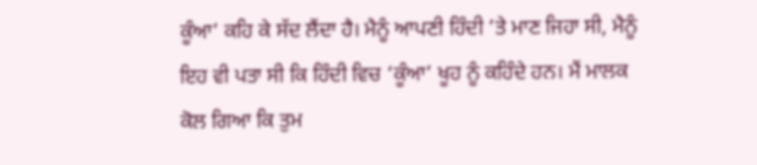ਕੂੰਆ’ ਕਹਿ ਕੇ ਸੱਦ ਲੈਂਦਾ ਹੈ। ਮੈਨੂੰ ਆਪਣੀ ਹਿੰਦੀ ’ਤੇ ਮਾਣ ਜਿਹਾ ਸੀ, ਮੈਨੂੰ ਇਹ ਵੀ ਪਤਾ ਸੀ ਕਿ ਹਿੰਦੀ ਵਿਚ ‘ਕੂੰਆ’ ਖੂਹ ਨੂੰ ਕਹਿੰਦੇ ਹਨ। ਮੈਂ ਮਾਲਕ ਕੋਲ ਗਿਆ ਕਿ ਤੁਮ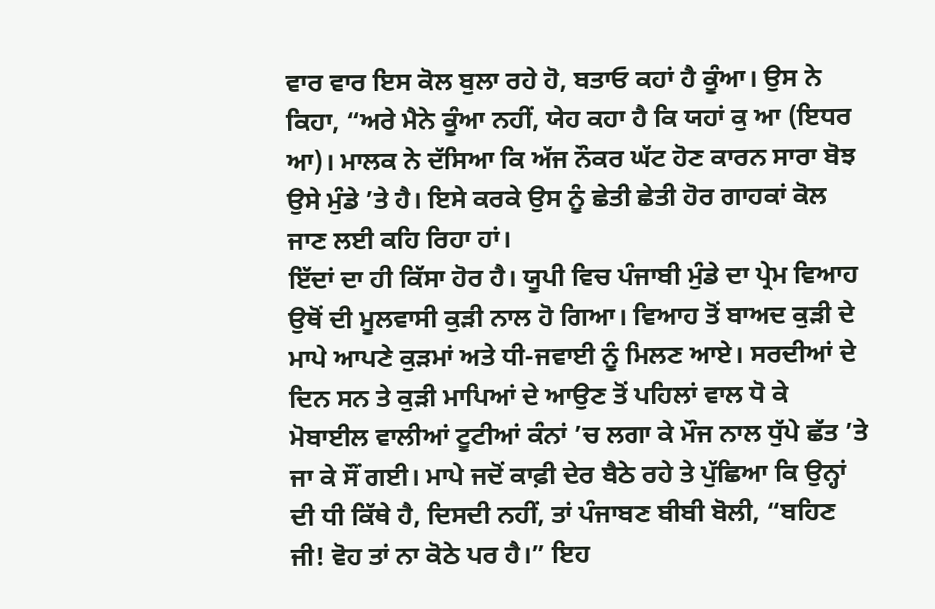ਵਾਰ ਵਾਰ ਇਸ ਕੋਲ ਬੁਲਾ ਰਹੇ ਹੋ, ਬਤਾਓ ਕਹਾਂ ਹੈ ਕੂੰਆ। ਉਸ ਨੇ ਕਿਹਾ, “ਅਰੇ ਮੈਨੇ ਕੂੰਆ ਨਹੀਂ, ਯੇਹ ਕਹਾ ਹੈ ਕਿ ਯਹਾਂ ਕੁ ਆ (ਇਧਰ ਆ)। ਮਾਲਕ ਨੇ ਦੱਸਿਆ ਕਿ ਅੱਜ ਨੌਕਰ ਘੱਟ ਹੋਣ ਕਾਰਨ ਸਾਰਾ ਬੋਝ ਉਸੇ ਮੁੰਡੇ ’ਤੇ ਹੈ। ਇਸੇ ਕਰਕੇ ਉਸ ਨੂੰ ਛੇਤੀ ਛੇਤੀ ਹੋਰ ਗਾਹਕਾਂ ਕੋਲ ਜਾਣ ਲਈ ਕਹਿ ਰਿਹਾ ਹਾਂ।
ਇੱਦਾਂ ਦਾ ਹੀ ਕਿੱਸਾ ਹੋਰ ਹੈ। ਯੂਪੀ ਵਿਚ ਪੰਜਾਬੀ ਮੁੰਡੇ ਦਾ ਪ੍ਰੇਮ ਵਿਆਹ ਉਥੋਂ ਦੀ ਮੂਲਵਾਸੀ ਕੁੜੀ ਨਾਲ ਹੋ ਗਿਆ। ਵਿਆਹ ਤੋਂ ਬਾਅਦ ਕੁੜੀ ਦੇ ਮਾਪੇ ਆਪਣੇ ਕੁੜਮਾਂ ਅਤੇ ਧੀ-ਜਵਾਈ ਨੂੰ ਮਿਲਣ ਆਏ। ਸਰਦੀਆਂ ਦੇ ਦਿਨ ਸਨ ਤੇ ਕੁੜੀ ਮਾਪਿਆਂ ਦੇ ਆਉਣ ਤੋਂ ਪਹਿਲਾਂ ਵਾਲ ਧੋ ਕੇ ਮੋਬਾਈਲ ਵਾਲੀਆਂ ਟੂਟੀਆਂ ਕੰਨਾਂ ’ਚ ਲਗਾ ਕੇ ਮੌਜ ਨਾਲ ਧੁੱਪੇ ਛੱਤ ’ਤੇ ਜਾ ਕੇ ਸੌਂ ਗਈ। ਮਾਪੇ ਜਦੋਂ ਕਾਫ਼ੀ ਦੇਰ ਬੈਠੇ ਰਹੇ ਤੇ ਪੁੱਛਿਆ ਕਿ ਉਨ੍ਹਾਂ ਦੀ ਧੀ ਕਿੱਥੇ ਹੈ, ਦਿਸਦੀ ਨਹੀਂ, ਤਾਂ ਪੰਜਾਬਣ ਬੀਬੀ ਬੋਲੀ, “ਬਹਿਣ ਜੀ! ਵੋਹ ਤਾਂ ਨਾ ਕੋਠੇ ਪਰ ਹੈ।” ਇਹ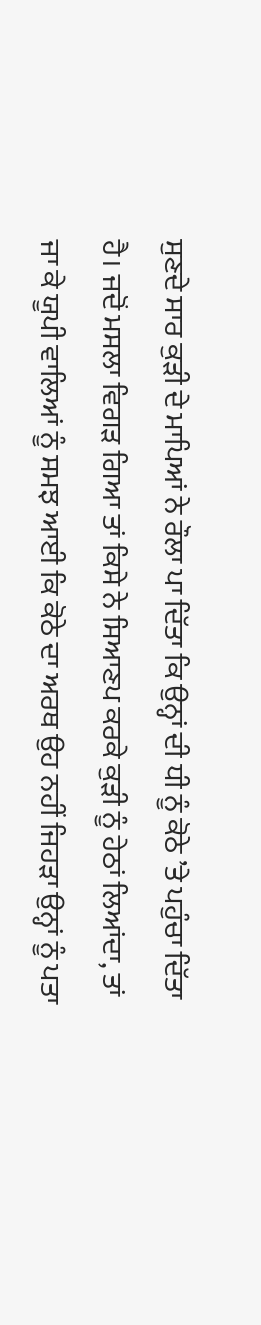ਸੁਣਦੇ ਸਾਰ ਕੁੜੀ ਦੇ ਮਾਪਿਆਂ ਨੇ ਰੌਲਾ ਪਾ ਦਿੱਤਾ ਕਿ ਉਨ੍ਹਾਂ ਦੀ ਧੀ ਨੂੰ ਕੋਠੇ ’ਤੇ ਪਹੁੰਚਾ ਦਿੱਤਾ ਹੈ। ਜਦੋਂ ਮਸਲਾ ਵਿਗੜ ਗਿਆ ਤਾਂ ਕਿਸੇ ਨੇ ਸਿਆਣਪ ਕਰਕੇ ਕੁੜੀ ਨੂੰ ਹੇਠਾਂ ਲਿਆਂਦਾ, ਤਾਂ ਜਾ ਕੇ ਯੂਪੀ ਵਾਲਿਆਂ ਨੂੰ ਸਮਝ ਆਈ ਕਿ ਕੋਠੇ ਦਾ ਅਰਥ ਉਹ ਨਹੀਂ ਜਿਹੜਾ ਉਨ੍ਹਾਂ ਨੂੰ ਪਤਾ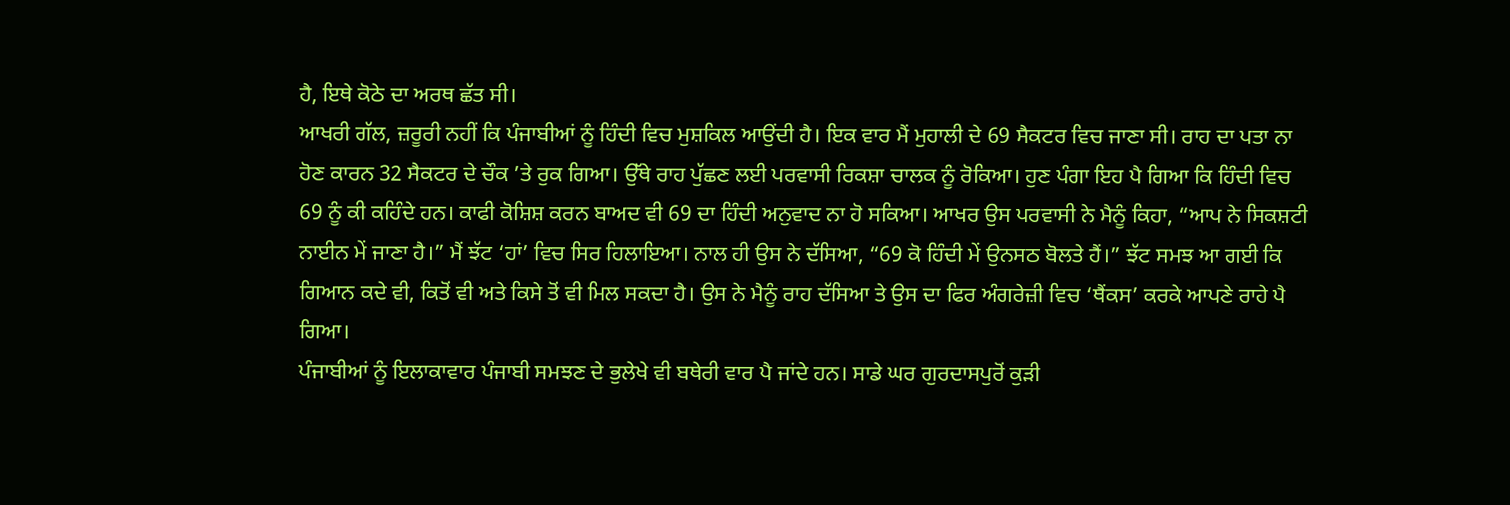ਹੈ, ਇਥੇ ਕੋਠੇ ਦਾ ਅਰਥ ਛੱਤ ਸੀ।
ਆਖਰੀ ਗੱਲ, ਜ਼ਰੂਰੀ ਨਹੀਂ ਕਿ ਪੰਜਾਬੀਆਂ ਨੂੰ ਹਿੰਦੀ ਵਿਚ ਮੁਸ਼ਕਿਲ ਆਉਂਦੀ ਹੈ। ਇਕ ਵਾਰ ਮੈਂ ਮੁਹਾਲੀ ਦੇ 69 ਸੈਕਟਰ ਵਿਚ ਜਾਣਾ ਸੀ। ਰਾਹ ਦਾ ਪਤਾ ਨਾ ਹੋਣ ਕਾਰਨ 32 ਸੈਕਟਰ ਦੇ ਚੌਕ ’ਤੇ ਰੁਕ ਗਿਆ। ਉੱਥੇ ਰਾਹ ਪੁੱਛਣ ਲਈ ਪਰਵਾਸੀ ਰਿਕਸ਼ਾ ਚਾਲਕ ਨੂੰ ਰੋਕਿਆ। ਹੁਣ ਪੰਗਾ ਇਹ ਪੈ ਗਿਆ ਕਿ ਹਿੰਦੀ ਵਿਚ 69 ਨੂੰ ਕੀ ਕਹਿੰਦੇ ਹਨ। ਕਾਫੀ ਕੋਸ਼ਿਸ਼ ਕਰਨ ਬਾਅਦ ਵੀ 69 ਦਾ ਹਿੰਦੀ ਅਨੁਵਾਦ ਨਾ ਹੋ ਸਕਿਆ। ਆਖਰ ਉਸ ਪਰਵਾਸੀ ਨੇ ਮੈਨੂੰ ਕਿਹਾ, “ਆਪ ਨੇ ਸਿਕਸ਼ਟੀ ਨਾਈਨ ਮੇਂ ਜਾਣਾ ਹੈ।” ਮੈਂ ਝੱਟ ‘ਹਾਂ’ ਵਿਚ ਸਿਰ ਹਿਲਾਇਆ। ਨਾਲ ਹੀ ਉਸ ਨੇ ਦੱਸਿਆ, “69 ਕੋ ਹਿੰਦੀ ਮੇਂ ਉਨਸਠ ਬੋਲਤੇ ਹੈਂ।” ਝੱਟ ਸਮਝ ਆ ਗਈ ਕਿ ਗਿਆਨ ਕਦੇ ਵੀ, ਕਿਤੋਂ ਵੀ ਅਤੇ ਕਿਸੇ ਤੋਂ ਵੀ ਮਿਲ ਸਕਦਾ ਹੈ। ਉਸ ਨੇ ਮੈਨੂੰ ਰਾਹ ਦੱਸਿਆ ਤੇ ਉਸ ਦਾ ਫਿਰ ਅੰਗਰੇਜ਼ੀ ਵਿਚ ‘ਥੈਂਕਸ’ ਕਰਕੇ ਆਪਣੇ ਰਾਹੇ ਪੈ ਗਿਆ।
ਪੰਜਾਬੀਆਂ ਨੂੰ ਇਲਾਕਾਵਾਰ ਪੰਜਾਬੀ ਸਮਝਣ ਦੇ ਭੁਲੇਖੇ ਵੀ ਬਥੇਰੀ ਵਾਰ ਪੈ ਜਾਂਦੇ ਹਨ। ਸਾਡੇ ਘਰ ਗੁਰਦਾਸਪੁਰੋਂ ਕੁੜੀ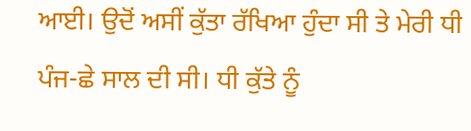ਆਈ। ਉਦੋਂ ਅਸੀਂ ਕੁੱਤਾ ਰੱਖਿਆ ਹੁੰਦਾ ਸੀ ਤੇ ਮੇਰੀ ਧੀ ਪੰਜ-ਛੇ ਸਾਲ ਦੀ ਸੀ। ਧੀ ਕੁੱਤੇ ਨੂੰ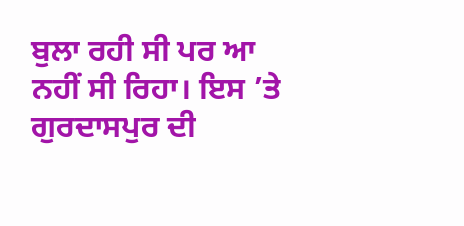ਬੁਲਾ ਰਹੀ ਸੀ ਪਰ ਆ ਨਹੀਂ ਸੀ ਰਿਹਾ। ਇਸ ’ਤੇ ਗੁਰਦਾਸਪੁਰ ਦੀ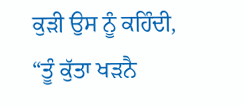ਕੁੜੀ ਉਸ ਨੂੰ ਕਹਿੰਦੀ, “ਤੂੰ ਕੁੱਤਾ ਖੜਨੈ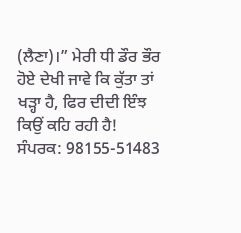(ਲੈਣਾ)।” ਮੇਰੀ ਧੀ ਡੌਰ ਭੌਰ ਹੋਏ ਦੇਖੀ ਜਾਵੇ ਕਿ ਕੁੱਤਾ ਤਾਂ ਖੜ੍ਹਾ ਹੈ, ਫਿਰ ਦੀਦੀ ਇੰਝ ਕਿਉਂ ਕਹਿ ਰਹੀ ਹੈ!
ਸੰਪਰਕ: 98155-51483